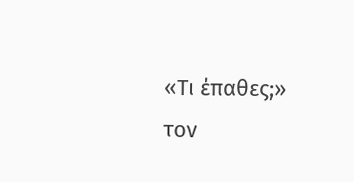«Τι έπαθες;» τον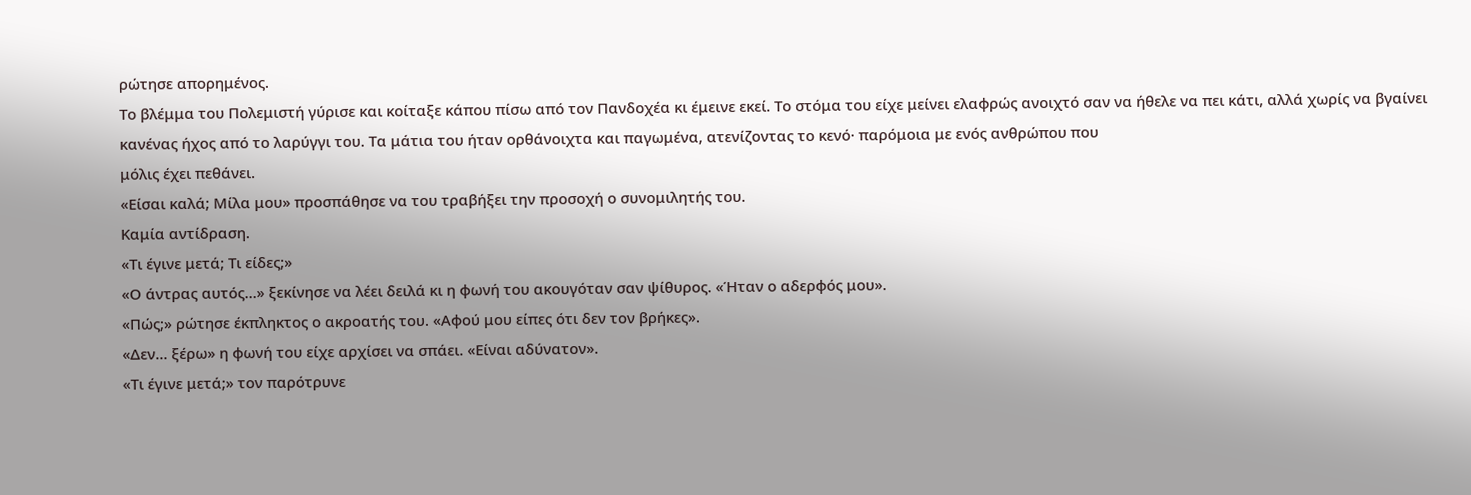ρώτησε απορημένος.
Το βλέμμα του Πολεμιστή γύρισε και κοίταξε κάπου πίσω από τον Πανδοχέα κι έμεινε εκεί. Το στόμα του είχε μείνει ελαφρώς ανοιχτό σαν να ήθελε να πει κάτι, αλλά χωρίς να βγαίνει κανένας ήχος από το λαρύγγι του. Τα μάτια του ήταν ορθάνοιχτα και παγωμένα, ατενίζοντας το κενό· παρόμοια με ενός ανθρώπου που
μόλις έχει πεθάνει.
«Είσαι καλά; Μίλα μου» προσπάθησε να του τραβήξει την προσοχή ο συνομιλητής του.
Καμία αντίδραση.
«Τι έγινε μετά; Τι είδες;»
«Ο άντρας αυτός…» ξεκίνησε να λέει δειλά κι η φωνή του ακουγόταν σαν ψίθυρος. «Ήταν ο αδερφός μου».
«Πώς;» ρώτησε έκπληκτος ο ακροατής του. «Αφού μου είπες ότι δεν τον βρήκες».
«Δεν… ξέρω» η φωνή του είχε αρχίσει να σπάει. «Είναι αδύνατον».
«Τι έγινε μετά;» τον παρότρυνε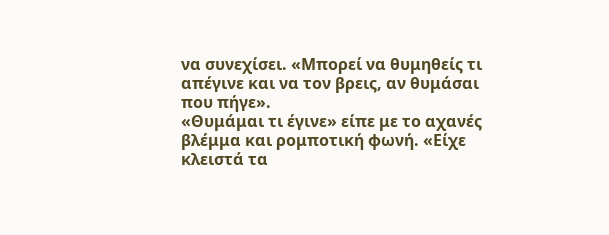να συνεχίσει. «Μπορεί να θυμηθείς τι απέγινε και να τον βρεις, αν θυμάσαι που πήγε».
«Θυμάμαι τι έγινε» είπε με το αχανές βλέμμα και ρομποτική φωνή. «Είχε κλειστά τα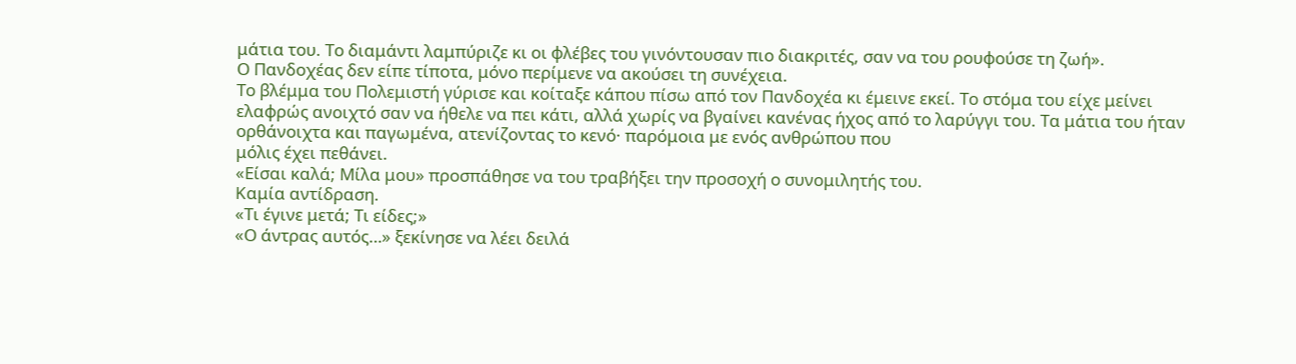μάτια του. Το διαμάντι λαμπύριζε κι οι φλέβες του γινόντουσαν πιο διακριτές, σαν να του ρουφούσε τη ζωή».
Ο Πανδοχέας δεν είπε τίποτα, μόνο περίμενε να ακούσει τη συνέχεια.
Το βλέμμα του Πολεμιστή γύρισε και κοίταξε κάπου πίσω από τον Πανδοχέα κι έμεινε εκεί. Το στόμα του είχε μείνει ελαφρώς ανοιχτό σαν να ήθελε να πει κάτι, αλλά χωρίς να βγαίνει κανένας ήχος από το λαρύγγι του. Τα μάτια του ήταν ορθάνοιχτα και παγωμένα, ατενίζοντας το κενό· παρόμοια με ενός ανθρώπου που
μόλις έχει πεθάνει.
«Είσαι καλά; Μίλα μου» προσπάθησε να του τραβήξει την προσοχή ο συνομιλητής του.
Καμία αντίδραση.
«Τι έγινε μετά; Τι είδες;»
«Ο άντρας αυτός…» ξεκίνησε να λέει δειλά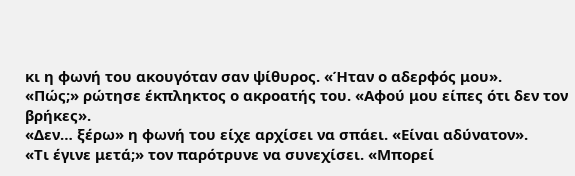κι η φωνή του ακουγόταν σαν ψίθυρος. «Ήταν ο αδερφός μου».
«Πώς;» ρώτησε έκπληκτος ο ακροατής του. «Αφού μου είπες ότι δεν τον βρήκες».
«Δεν… ξέρω» η φωνή του είχε αρχίσει να σπάει. «Είναι αδύνατον».
«Τι έγινε μετά;» τον παρότρυνε να συνεχίσει. «Μπορεί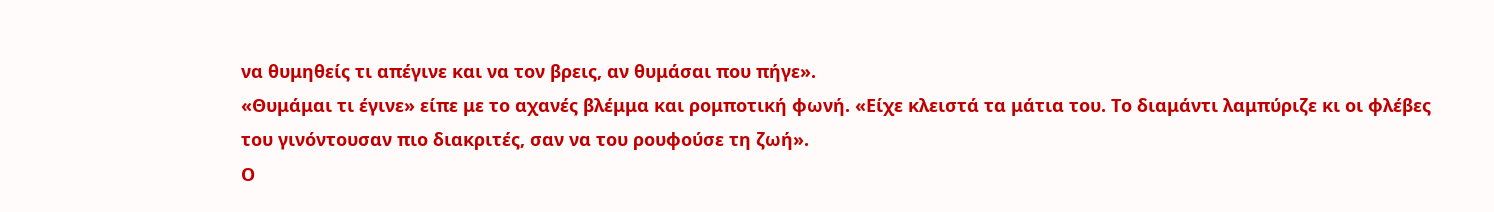να θυμηθείς τι απέγινε και να τον βρεις, αν θυμάσαι που πήγε».
«Θυμάμαι τι έγινε» είπε με το αχανές βλέμμα και ρομποτική φωνή. «Είχε κλειστά τα μάτια του. Το διαμάντι λαμπύριζε κι οι φλέβες του γινόντουσαν πιο διακριτές, σαν να του ρουφούσε τη ζωή».
Ο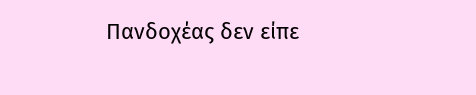Πανδοχέας δεν είπε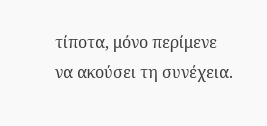τίποτα, μόνο περίμενε να ακούσει τη συνέχεια.